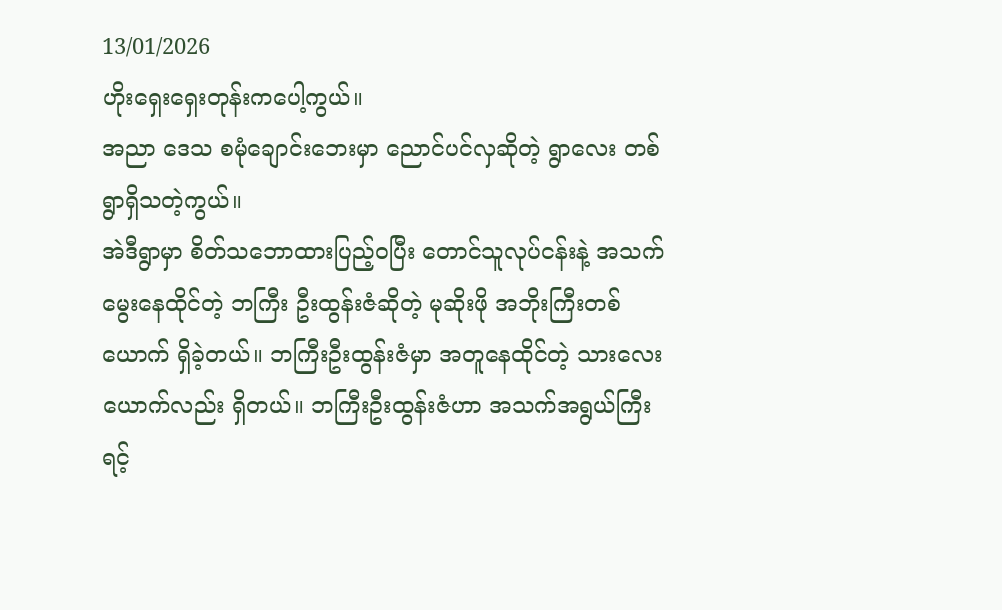13/01/2026
ဟိုးရှေးရှေးတုန်းကပေါ့ကွယ်။
အညာ ဒေသ စမုံချောင်းဘေးမှာ ညောင်ပင်လှဆိုတဲ့ ရွာလေး တစ်ရွာရှိသတဲ့ကွယ်။
အဲဒီရွာမှာ စိတ်သဘောထားပြည့်ဝပြီး တောင်သူလုပ်ငန်းနဲ့ အသက်မွေးနေထိုင်တဲ့ ဘကြီး ဦးထွန်းဇံဆိုတဲ့ မုဆိုးဖို အဘိုးကြီးတစ်ယောက် ရှိခဲ့တယ်။ ဘကြီးဦးထွန်းဇံမှာ အတူနေထိုင်တဲ့ သားလေးယောက်လည်း ရှိတယ်။ ဘကြီးဦးထွန်းဇံဟာ အသက်အရွယ်ကြီးရင့်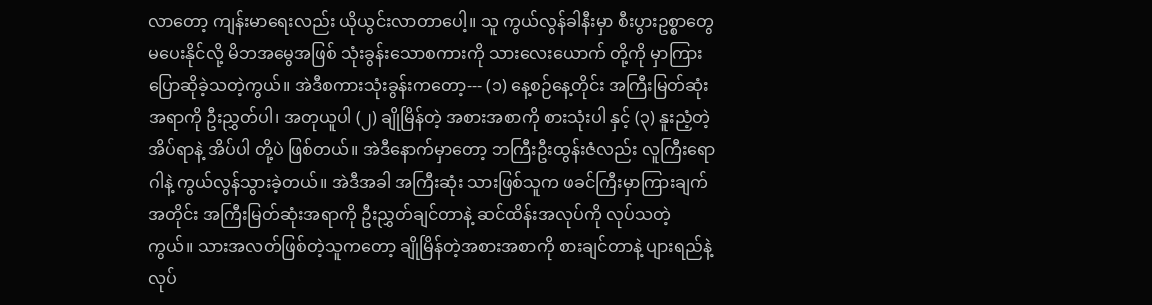လာတော့ ကျန်းမာရေးလည်း ယိုယွင်းလာတာပေါ့။ သူ ကွယ်လွန်ခါနီးမှာ စီးပွားဥစ္စာတွေ မပေးနိုင်လို့ မိဘအမွေအဖြစ် သုံးခွန်းသောစကားကို သားလေးယောက် တို့ကို မှာကြား ပြောဆိုခဲ့သတဲ့ကွယ်။ အဲဒီစကားသုံးခွန်းကတော့--- (၁) နေ့စဉ်နေ့တိုင်း အကြီးမြတ်ဆုံးအရာကို ဦးညွှတ်ပါ၊ အတုယူပါ (၂) ချိုမြိန်တဲ့ အစားအစာကို စားသုံးပါ နှင့် (၃) နူးညံ့တဲ့ အိပ်ရာနဲ့ အိပ်ပါ တို့ပဲ ဖြစ်တယ်။ အဲဒီနောက်မှာတော့ ဘကြီးဦးထွန်းဇံလည်း လူကြီးရောဂါနဲ့ ကွယ်လွန်သွားခဲ့တယ်။ အဲဒီအခါ အကြီးဆုံး သားဖြစ်သူက ဖခင်ကြီးမှာကြားချက် အတိုင်း အကြီးမြတ်ဆုံးအရာကို ဦးညွှတ်ချင်တာနဲ့ ဆင်ထိန်းအလုပ်ကို လုပ်သတဲ့ကွယ်။ သားအလတ်ဖြစ်တဲ့သူကတော့ ချိုမြိန်တဲ့အစားအစာကို စားချင်တာနဲ့ ပျားရည်နဲ့ လုပ်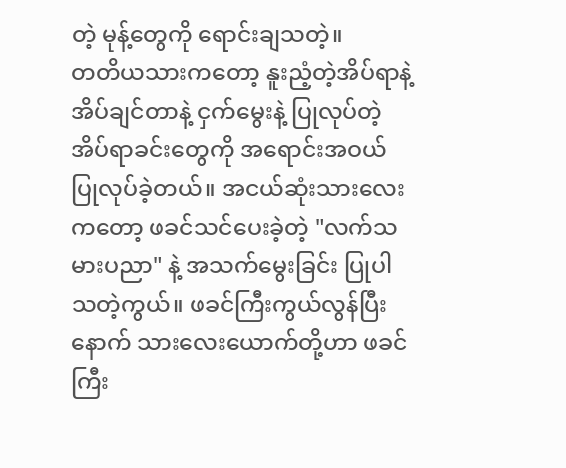တဲ့ မုန့်တွေကို ရောင်းချသတဲ့။
တတိယသားကတော့ နူးညံ့တဲ့အိပ်ရာနဲ့ အိပ်ချင်တာနဲ့ ငှက်မွေးနဲ့ ပြုလုပ်တဲ့ အိပ်ရာခင်းတွေကို အရောင်းအဝယ် ပြုလုပ်ခဲ့တယ်။ အငယ်ဆုံးသားလေးကတော့ ဖခင်သင်ပေးခဲ့တဲ့ "လက်သမားပညာ" နဲ့ အသက်မွေးခြင်း ပြုပါသတဲ့ကွယ်။ ဖခင်ကြီးကွယ်လွန်ပြီးနောက် သားလေးယောက်တို့ဟာ ဖခင်ကြီး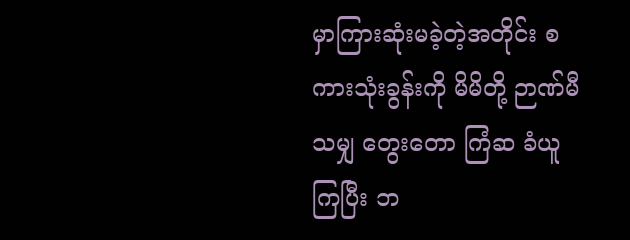မှာကြားဆုံးမခဲ့တဲ့အတိုင်း စကားသုံးခွန်းကို မိမိတို့ ဉာဏ်မီသမျှ တွေးတော ကြံဆ ခံယူကြပြီး ဘ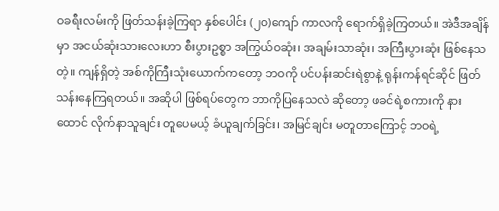ဝခရီးလမ်းကို ဖြတ်သန်းခဲ့ကြရာ နှစ်ပေါင်း (၂၀)ကျော် ကာလကို ရောက်ရှိခဲ့ကြတယ်။ အဲဒီအချိန်မှာ အငယ်ဆုံးသားလေးဟာ စီးပွားဥစ္စာ အကြွယ်ဝဆုံး၊ အချမ်းသာဆုံး၊ အကြီးပွားဆုံး ဖြစ်နေသတဲ့။ ကျန်ရှိတဲ့ အစ်ကိုကြီးသုံးယောက်ကတော့ ဘဝကို ပင်ပန်းဆင်းရဲစွာနဲ့ ရုန်းကန်ရင်ဆိုင် ဖြတ်သန်းနေကြရတယ်။ အဆိုပါ ဖြစ်ရပ်တွေက ဘာကိုပြနေသလဲ ဆိုတော့ ဖခင်ရဲ့စကားကို နားထောင် လိုက်နာသူချင်း တူပေမယ့် ခံယူချက်ခြင်း၊ အမြင်ချင်း မတူတာကြောင့် ဘဝရဲ့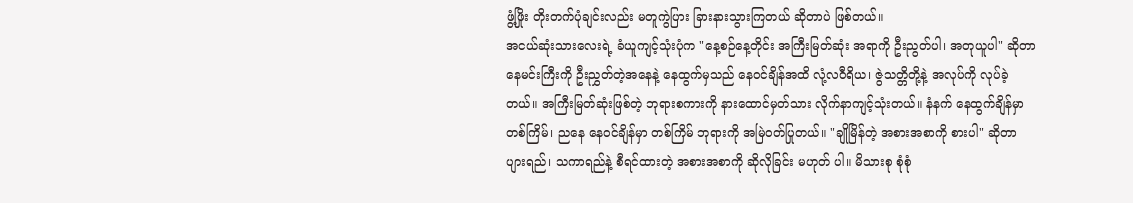ဖွံ့ဖြိုး တိုးတက်ပုံချင်းလည်း မတူကွဲပြား ခြားနားသွားကြတယ် ဆိုတာပဲ ဖြစ်တယ်။
အငယ်ဆုံးသားလေးရဲ့ ခံယူကျင့်သုံးပုံက "နေ့စဉ်နေ့တိုင်း အကြီးမြတ်ဆုံး အရာကို ဦးညွတ်ပါ၊ အတုယူပါ" ဆိုတာ နေမင်းကြီးကို ဦးညွှတ်တဲ့အနေနဲ့ နေထွက်မှသည် နေဝင်ချိန်အထိ လုံ့လဝီရိယ၊ ဇွဲသတ္တိတို့နဲ့ အလုပ်ကို လုပ်ခဲ့တယ်။ အကြီးမြတ်ဆုံးဖြစ်တဲ့ ဘုရားစကားကို နားထောင်မှတ်သား လိုက်နာကျင့်သုံးတယ်။ နံနက် နေထွက်ချိန်မှာ တစ်ကြိမ်၊ ညနေ နေဝင်ချိန်မှာ တစ်ကြိမ် ဘုရားကို အမြဲဝတ်ပြုတယ်။ "ချိုမြိန်တဲ့ အစားအစာကို စားပါ" ဆိုတာ ပျားရည်၊ သကာရည်နဲ့ စီရင်ထားတဲ့ အစားအစာကို ဆိုလိုခြင်း မဟုတ် ပါ။ မိသားစု စုံစုံ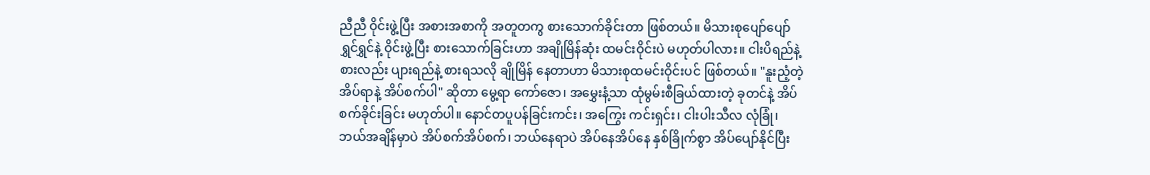ညီညီ ဝိုင်းဖွဲ့ပြီး အစားအစာကို အတူတကွ စားသောက်ခိုင်းတာ ဖြစ်တယ်။ မိသားစုပျော်ပျော်ရွှင်ရွှင်နဲ့ ဝိုင်းဖွဲ့ပြီး စားသောက်ခြင်းဟာ အချိုမြိန်ဆုံး ထမင်းဝိုင်းပဲ မဟုတ်ပါလား။ ငါးပိရည်နဲ့ စားလည်း ပျားရည်နဲ့ စားရသလို ချိုမြိန် နေတာဟာ မိသားစုထမင်းဝိုင်းပင် ဖြစ်တယ်။ "နူးညံ့တဲ့ အိပ်ရာနဲ့ အိပ်စက်ပါ" ဆိုတာ မွေ့ရာ ကော်ဇော၊ အမွှေးနံ့သာ ထုံမွမ်းစီခြယ်ထားတဲ့ ခုတင်နဲ့ အိပ်စက်ခိုင်းခြင်း မဟုတ်ပါ။ နောင်တပူပန်ခြင်းကင်း၊ အကြွေး ကင်းရှင်း၊ ငါးပါးသီလ လုံခြုံ၊ ဘယ်အချိန်မှာပဲ အိပ်စက်အိပ်စက်၊ ဘယ်နေရာပဲ အိပ်နေအိပ်နေ နှစ်ခြိုက်စွာ အိပ်ပျော်နိုင်ပြီး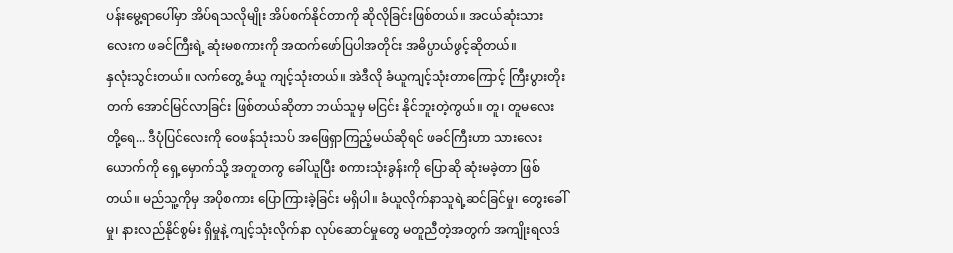ပန်းမွေ့ရာပေါ်မှာ အိပ်ရသလိုမျိုး အိပ်စက်နိုင်တာကို ဆိုလိုခြင်းဖြစ်တယ်။ အငယ်ဆုံးသားလေးက ဖခင်ကြီးရဲ့ ဆုံးမစကားကို အထက်ဖော်ပြပါအတိုင်း အဓိပ္ပာယ်ဖွင့်ဆိုတယ်။
နှလုံးသွင်းတယ်။ လက်တွေ့ ခံယူ ကျင့်သုံးတယ်။ အဲဒီလို ခံယူကျင့်သုံးတာကြောင့် ကြီးပွားတိုးတက် အောင်မြင်လာခြင်း ဖြစ်တယ်ဆိုတာ ဘယ်သူမှ မငြင်း နိုင်ဘူးတဲ့ကွယ်။ တူ၊ တူမလေးတို့ရေ... ဒီပုံပြင်လေးကို ဝေဖန်သုံးသပ် အဖြေရှာကြည့်မယ်ဆိုရင် ဖခင်ကြီးဟာ သားလေးယောက်ကို ရှေ့မှောက်သို့ အတူတကွ ခေါ်ယူပြီး စကားသုံးခွန်းကို ပြောဆို ဆုံးမခဲ့တာ ဖြစ်တယ်။ မည်သူ့ကိုမှ အပိုစကား ပြောကြားခဲ့ခြင်း မရှိပါ။ ခံယူလိုက်နာသူရဲ့ဆင်ခြင်မှု၊ တွေးခေါ်မှု၊ နားလည်နိုင်စွမ်း ရှိမှုနဲ့ ကျင့်သုံးလိုက်နာ လုပ်ဆောင်မှုတွေ မတူညီတဲ့အတွက် အကျိုးရလဒ်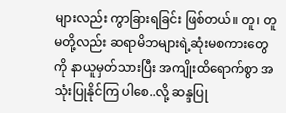များလည်း ကွာခြားရခြင်း ဖြစ်တယ်။ တူ၊ တူမတို့လည်း ဆရာမိဘများရဲ့ဆုံးမစကားတွေကို နာယူမှတ်သားပြီး အကျိုးထိရောက်စွာ အသုံးပြုနိုင်ကြ ပါစေ..လို့ ဆန္ဒပြု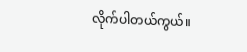လိုက်ပါတယ်ကွယ်။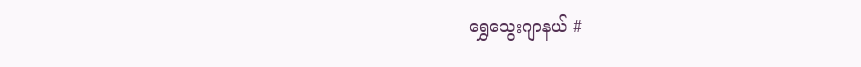ရွှေသွေးဂျာနယ် #